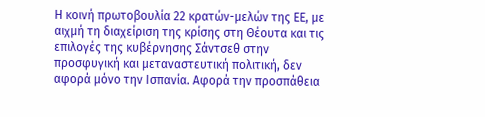Η κοινή πρωτοβουλία 22 κρατών-μελών της ΕΕ, με αιχμή τη διαχείριση της κρίσης στη Θέουτα και τις επιλογές της κυβέρνησης Σάντσεθ στην προσφυγική και μεταναστευτική πολιτική, δεν αφορά μόνο την Ισπανία. Αφορά την προσπάθεια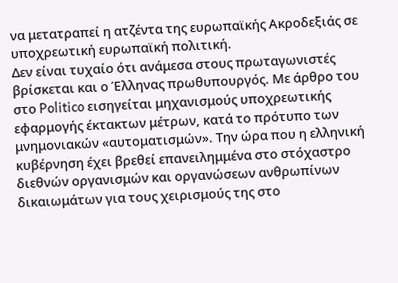να μετατραπεί η ατζέντα της ευρωπαϊκής Ακροδεξιάς σε υποχρεωτική ευρωπαϊκή πολιτική.
Δεν είναι τυχαίο ότι ανάμεσα στους πρωταγωνιστές βρίσκεται και ο Έλληνας πρωθυπουργός. Με άρθρο του στο Politico εισηγείται μηχανισμούς υποχρεωτικής εφαρμογής έκτακτων μέτρων, κατά το πρότυπο των μνημονιακών «αυτοματισμών». Την ώρα που η ελληνική κυβέρνηση έχει βρεθεί επανειλημμένα στο στόχαστρο διεθνών οργανισμών και οργανώσεων ανθρωπίνων δικαιωμάτων για τους χειρισμούς της στο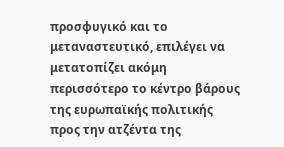προσφυγικό και το μεταναστευτικό, επιλέγει να μετατοπίζει ακόμη περισσότερο το κέντρο βάρους της ευρωπαϊκής πολιτικής προς την ατζέντα της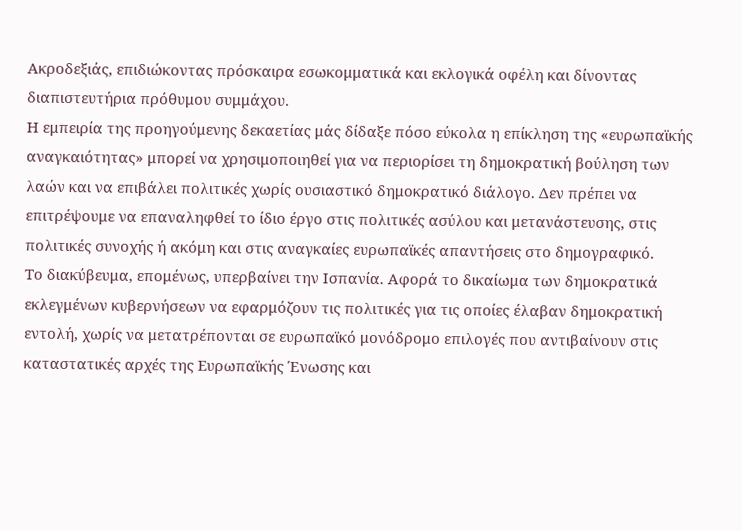Ακροδεξιάς, επιδιώκοντας πρόσκαιρα εσωκομματικά και εκλογικά οφέλη και δίνοντας διαπιστευτήρια πρόθυμου συμμάχου.
Η εμπειρία της προηγούμενης δεκαετίας μάς δίδαξε πόσο εύκολα η επίκληση της «ευρωπαϊκής αναγκαιότητας» μπορεί να χρησιμοποιηθεί για να περιορίσει τη δημοκρατική βούληση των λαών και να επιβάλει πολιτικές χωρίς ουσιαστικό δημοκρατικό διάλογο. Δεν πρέπει να επιτρέψουμε να επαναληφθεί το ίδιο έργο στις πολιτικές ασύλου και μετανάστευσης, στις πολιτικές συνοχής ή ακόμη και στις αναγκαίες ευρωπαϊκές απαντήσεις στο δημογραφικό.
Το διακύβευμα, επομένως, υπερβαίνει την Ισπανία. Αφορά το δικαίωμα των δημοκρατικά εκλεγμένων κυβερνήσεων να εφαρμόζουν τις πολιτικές για τις οποίες έλαβαν δημοκρατική εντολή, χωρίς να μετατρέπονται σε ευρωπαϊκό μονόδρομο επιλογές που αντιβαίνουν στις καταστατικές αρχές της Ευρωπαϊκής Ένωσης και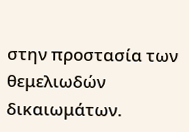στην προστασία των θεμελιωδών δικαιωμάτων.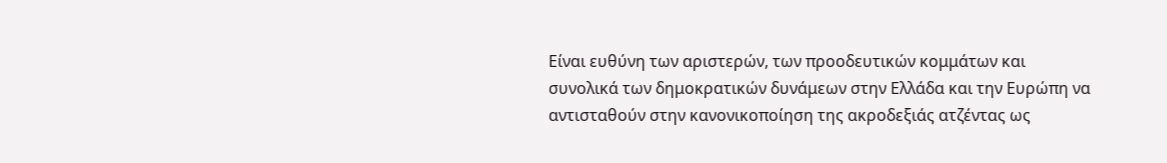Είναι ευθύνη των αριστερών, των προοδευτικών κομμάτων και συνολικά των δημοκρατικών δυνάμεων στην Ελλάδα και την Ευρώπη να αντισταθούν στην κανονικοποίηση της ακροδεξιάς ατζέντας ως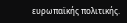ευρωπαϊκής πολιτικής.